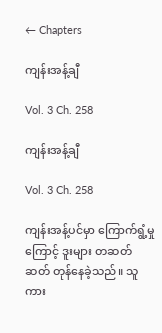← Chapters

ကျန်းအန့်ချီ

Vol. 3 Ch. 258

ကျန်းအန့်ချီ

Vol. 3 Ch. 258

ကျန်းအန့်ပင်မှာ ကြောက်ရွံ့မှုကြောင့် ဒူးများ တဆတ်ဆတ် တုန်နေခဲ့သည်။ သူကား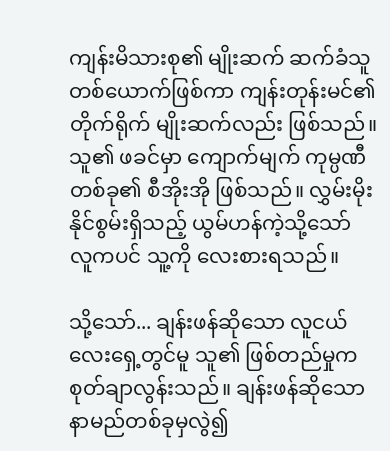ကျန်းမိသားစု၏ မျိုးဆက် ဆက်ခံသူ တစ်ယောက်ဖြစ်ကာ ကျန်းတုန်းမင်၏ တိုက်ရိုက် မျိုးဆက်လည်း ဖြစ်သည်။ သူ၏ ဖခင်မှာ ကျောက်မျက် ကုမ္ပဏီတစ်ခု၏ စီအိုးအို ဖြစ်သည်။ လွှမ်းမိုးနိုင်စွမ်းရှိသည့် ယွမ်ဟန်ကဲ့သို့သော် လူကပင် သူ့ကို လေးစားရသည်။

သို့သော်... ချန်းဖန်ဆိုသော လူငယ်လေးရှေ့တွင်မူ သူ၏ ဖြစ်တည်မှုက စုတ်ချာလွန်းသည်။ ချန်းဖန်ဆိုသော နာမည်တစ်ခုမှလွဲ၍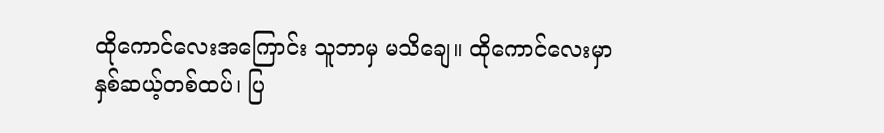ထိုကောင်လေးအကြောင်း သူဘာမှ မသိချေ။ ထိုကောင်လေးမှာ နှစ်ဆယ့်တစ်ထပ်၊ ပြ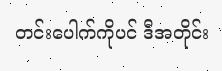တင်းပေါက်ကိုပင် ဒီအတိုင်း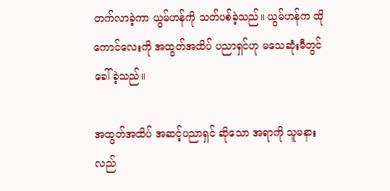တက်လာခဲ့ကာ ယွမ်ဟန်ကို သတ်ပစ်ခဲ့သည်။ ယွမ်ဟန်က ထိုကောင်လေးကို အထွတ်အထိပ် ပညာရှင်ဟု မသေဆုံးမီတွင် ခေါ်ခဲ့သည်။

အထွတ်အထိပ် အဆင့်ပညာရှင် ဆိုသော အရာကို သူမနားလည်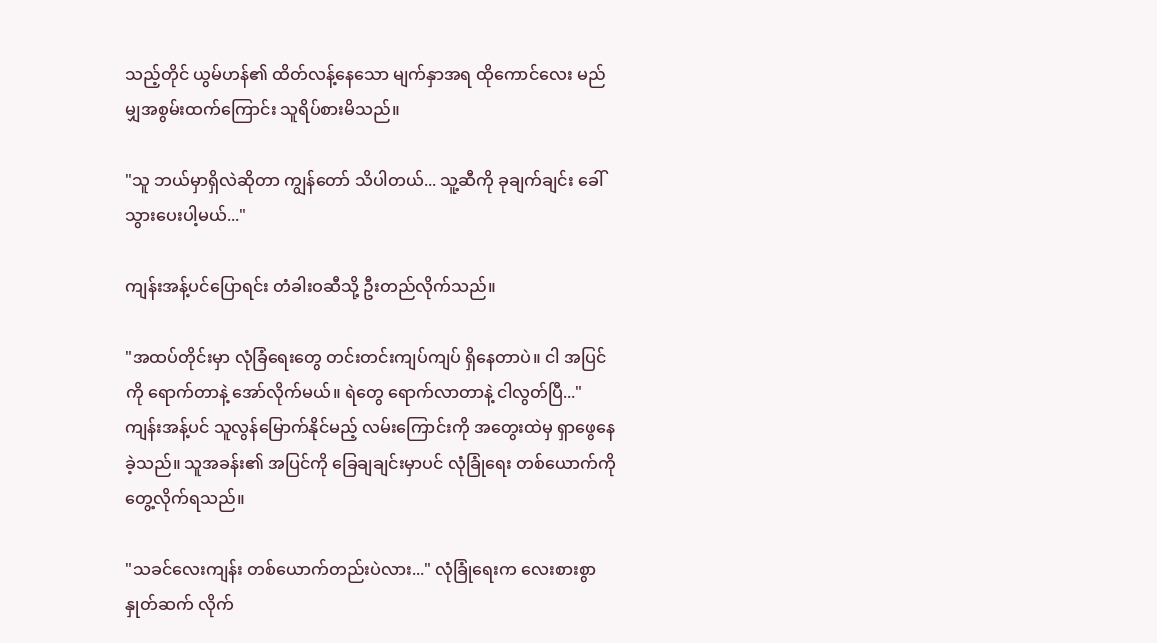သည့်တိုင် ယွမ်ဟန်၏ ထိတ်လန့်နေသော မျက်နှာအရ ထိုကောင်လေး မည်မျှအစွမ်းထက်ကြောင်း သူရိပ်စားမိသည်။

"သူ ဘယ်မှာရှိလဲဆိုတာ ကျွန်တော် သိပါတယ်... သူ့ဆီကို ခုချက်ချင်း ခေါ်သွားပေးပါ့မယ်..."

ကျန်းအန့်ပင်ပြောရင်း တံခါးဝဆီသို့ ဦးတည်လိုက်သည်။

"အထပ်တိုင်းမှာ လုံခြံရေးတွေ တင်းတင်းကျပ်ကျပ် ရှိနေတာပဲ။ ငါ အပြင်ကို ရောက်တာနဲ့ အော်လိုက်မယ်။ ရဲတွေ ရောက်လာတာနဲ့ ငါလွတ်ပြီ..." ကျန်းအန့်ပင် သူလွန်မြောက်နိုင်မည့် လမ်းကြောင်းကို အတွေးထဲမှ ရှာဖွေနေခဲ့သည်။ သူအခန်း၏ အပြင်ကို ခြေချချင်းမှာပင် လုံခြုံရေး တစ်ယောက်ကို တွေ့လိုက်ရသည်။

"သခင်လေးကျန်း တစ်ယောက်တည်းပဲလား..." လုံခြုံရေးက လေးစားစွာ နှုတ်ဆက် လိုက်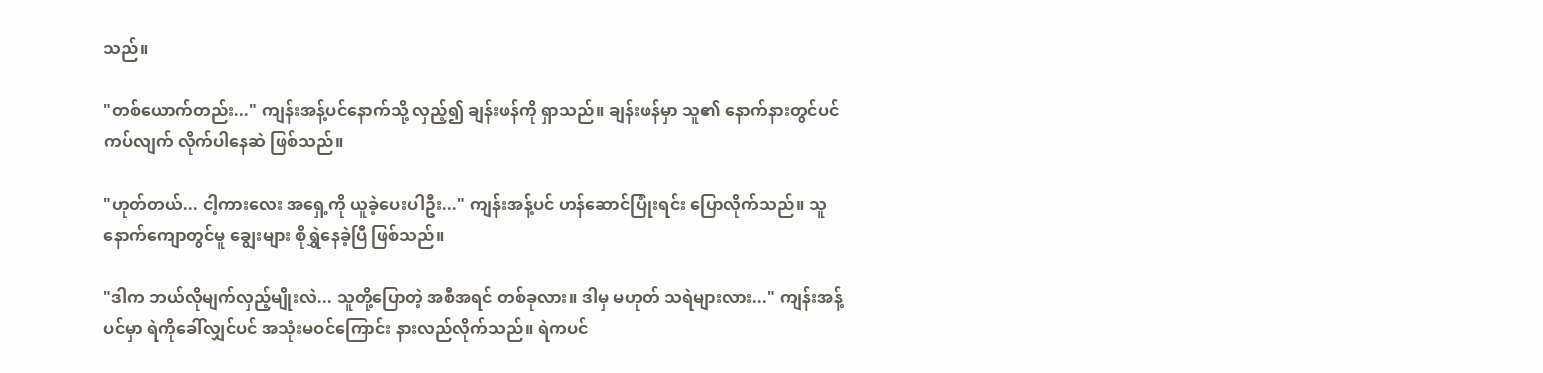သည်။

"တစ်ယောက်တည်း..." ကျန်းအန့်ပင်နောက်သို့ လှည့်၍ ချန်းဖန်ကို ရှာသည်။ ချန်းဖန်မှာ သူ၏ နောက်နားတွင်ပင် ကပ်လျက် လိုက်ပါနေဆဲ ဖြစ်သည်။

"ဟုတ်တယ်... ငါ့ကားလေး အရှေ့ကို ယူခဲ့ပေးပါဦး..." ကျန်းအန့်ပင် ဟန်ဆောင်ပြုံးရင်း ပြောလိုက်သည်။ သူနောက်ကျောတွင်မူ ချွေးများ စိုရွှဲနေခဲ့ပြီ ဖြစ်သည်။

"ဒါက ဘယ်လိုမျက်လှည့်မျိုးလဲ... သူတို့ပြောတဲ့ အစီအရင် တစ်ခုလား။ ဒါမှ မဟုတ် သရဲများလား..." ကျန်းအန့်ပင်မှာ ရဲကိုခေါ်လျှင်ပင် အသုံးမဝင်ကြောင်း နားလည်လိုက်သည်။ ရဲကပင်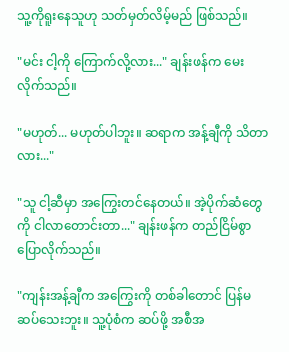သူ့ကိုရူးနေသူဟု သတ်မှတ်လိမ့်မည် ဖြစ်သည်။

"မင်း ငါ့ကို ကြောက်လို့လား..." ချန်းဖန်က မေးလိုက်သည်။

"မဟုတ်... မဟုတ်ပါဘူး။ ဆရာက အန့်ချီကို သိတာလား..."

"သူ ငါ့ဆီမှာ အကြွေးတင်နေတယ်။ အဲ့ပိုက်ဆံတွေကို ငါလာတောင်းတာ..." ချန်းဖန်က တည်ငြိမ်စွာ ပြောလိုက်သည်။

"ကျန်းအန့်ချီက အကြွေးကို တစ်ခါတောင် ပြန်မဆပ်သေးဘူး။ သူ့ပုံစံက ဆပ်ဖို့ အစီအ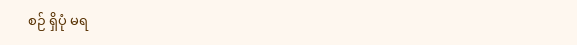စဉ် ရှိပုံ မရ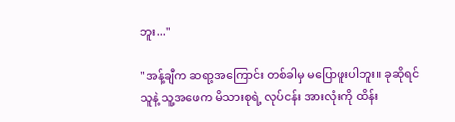ဘူး..."

"အန့်ချီက ဆရာ့အကြောင်း တစ်ခါမှ မပြောဖူးပါဘူး။ ခုဆိုရင် သူနဲ့ သူ့အဖေက မိသားစုရဲ့ လုပ်ငန်း အားလုံးကို ထိန်း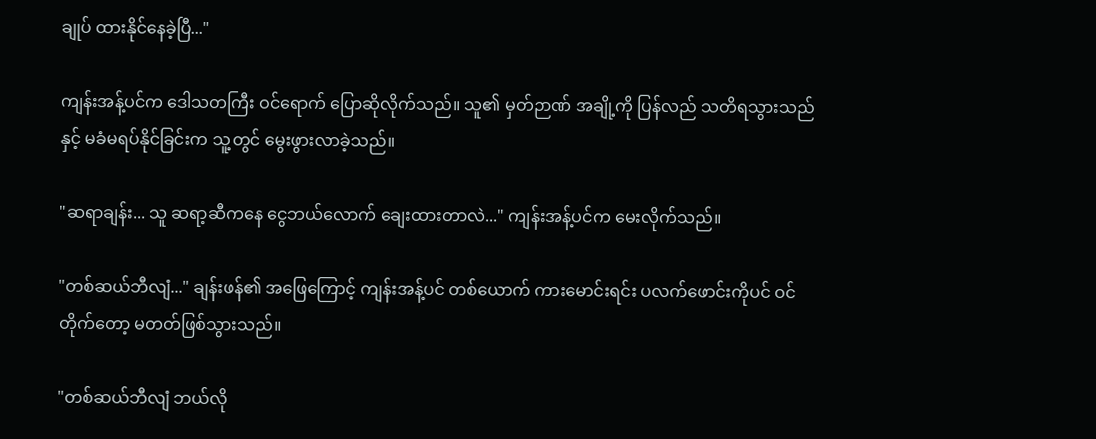ချုပ် ထားနိုင်နေခဲ့ပြီ..."

ကျန်းအန့်ပင်က ဒေါသတကြီး ဝင်ရောက် ပြောဆိုလိုက်သည်။ သူ၏ မှတ်ဉာဏ် အချို့ကို ပြန်လည် သတိရသွားသည်နှင့် မခံမရပ်နိုင်ခြင်းက သူ့တွင် မွေးဖွားလာခဲ့သည်။

"ဆရာချန်း... သူ ဆရာ့ဆီကနေ ငွေဘယ်လောက် ချေးထားတာလဲ..." ကျန်းအန့်ပင်က မေးလိုက်သည်။

"တစ်ဆယ်ဘီလျံ..." ချန်းဖန်၏ အဖြေကြောင့် ကျန်းအန့်ပင် တစ်ယောက် ကားမောင်းရင်း ပလက်ဖောင်းကိုပင် ဝင်တိုက်တော့ မတတ်ဖြစ်သွားသည်။

"တစ်ဆယ်ဘီလျံ ဘယ်လို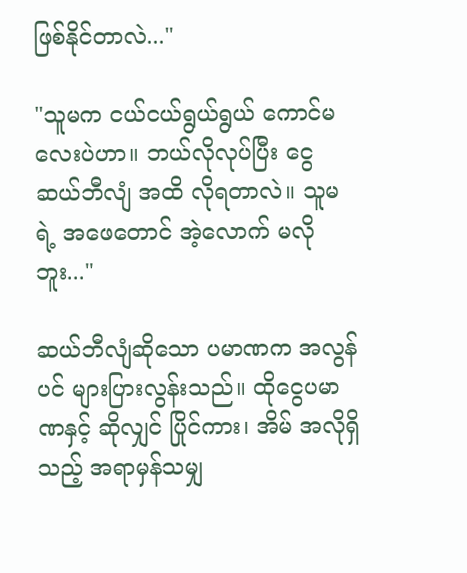ဖြစ်နိုင်တာလဲ..."

"သူမက ငယ်ငယ်ရွယ်ရွယ် ကောင်မလေးပဲဟာ။ ဘယ်လိုလုပ်ပြီး ငွေ ဆယ်ဘီလျံ အထိ လိုရတာလဲ။ သူမရဲ့ အဖေတောင် အဲ့လောက် မလိုဘူး..."

ဆယ်ဘီလျံဆိုသော ပမာဏက အလွန်ပင် များပြားလွန်းသည်။ ထိုငွေပမာဏနှင့် ဆိုလျှင် ပြိုင်ကား၊ အိမ် အလိုရှိသည့် အရာမှန်သမျှ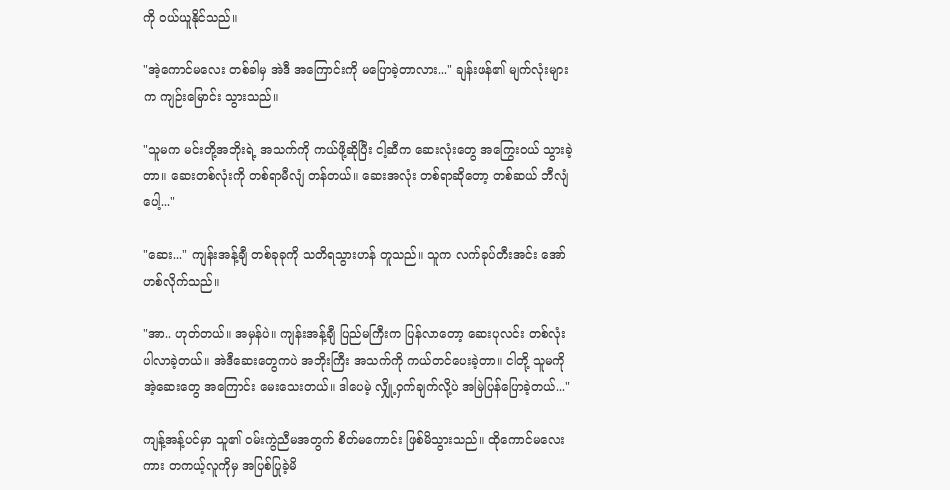ကို ဝယ်ယူနိုင်သည်။

"အဲ့ကောင်မလေး တစ်ခါမှ အဲဒီ အကြောင်းကို မပြောခဲ့တာလား..." ချန်းဖန်၏ မျက်လုံးများက ကျဉ်းမြောင်း သွားသည်။

"သူမက မင်းတို့အဘိုးရဲ့ အသက်ကို ကယ်ဖို့ဆိုပြီး ငါ့ဆီက ဆေးလုံးတွေ အကြွေးဝယ် သွားခဲ့တာ။ ဆေးတစ်လုံးကို တစ်ရာမီလျံ တန်တယ်။ ဆေးအလုံး တစ်ရာဆိုတော့ တစ်ဆယ် ဘီလျံပေါ့..."

"ဆေး..." ကျန်းအန့်ချီ တစ်ခုခုကို သတိရသွားဟန် တူသည်။ သူက လက်ခုပ်တီးအင်း အော်ဟစ်လိုက်သည်။

"အာ.. ဟုတ်တယ်။ အမှန်ပဲ။ ကျန်းအန့်ချီ ပြည်မကြီးက ပြန်လာတော့ ဆေးပုလင်း တစ်လုံး ပါလာခဲ့တယ်။ အဲဒီဆေးတွေကပဲ အဘိုးကြီး အသက်ကို ကယ်တင်ပေးခဲ့တာ။ ငါတို့ သူမကို အဲ့ဆေးတွေ အကြောင်း မေးသေးတယ်။ ဒါပေမဲ့ လျှို့ဝှက်ချက်လို့ပဲ အမြဲပြန်ပြောခဲ့တယ်..."

ကျန့်အန့်ပင်မှာ သူ၏ ဝမ်းကွဲညီမအတွက် စိတ်မကောင်း ဖြစ်မိသွားသည်။ ထိုကောင်မလေးကား တကယ့်လူကိုမှ အပြစ်ပြုခဲ့မိ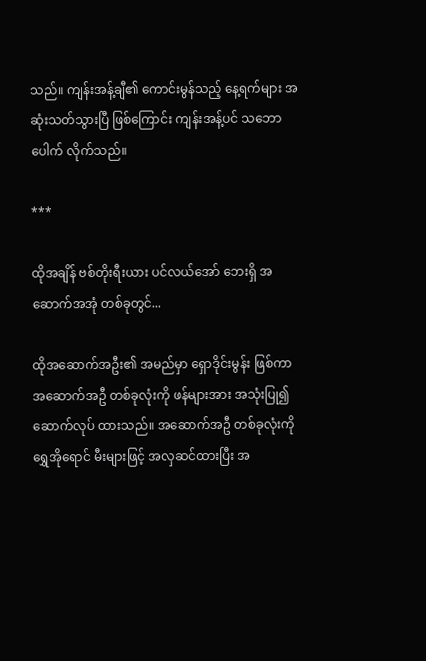သည်။ ကျန်းအန့်ချီ၏ ကောင်းမွန်သည့် နေ့ရက်များ အဆုံးသတ်သွားပြီ ဖြစ်ကြောင်း ကျန်းအန့်ပင် သဘောပေါက် လိုက်သည်။

***

ထိုအချိန် ဗစ်တိုးရီးယား ပင်လယ်အော် ဘေးရှိ အဆောက်အအုံ တစ်ခုတွင်...

ထိုအဆောက်အဦး၏ အမည်မှာ ရှောဒိုင်းမွန်း ဖြစ်ကာ အဆောက်အဦ တစ်ခုလုံးကို ဖန်များအား အသုံးပြု၍ ဆောက်လုပ် ထားသည်။ အဆောက်အဦ တစ်ခုလုံးကို ရွှေအိုရောင် မီးများဖြင့် အလှဆင်ထားပြီး အ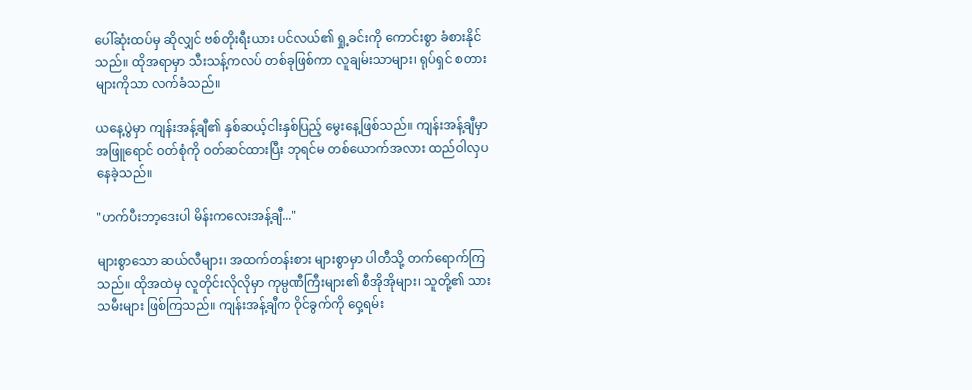ပေါ်ဆုံးထပ်မှ ဆိုလျှင် ဗစ်တိုးရီးယား ပင်လယ်၏ ရှု့ခင်းကို ကောင်းစွာ ခံစားနိုင်သည်။ ထိုအရာမှာ သီးသန့်ကလပ် တစ်ခုဖြစ်ကာ လူချမ်းသာများ၊ ရုပ်ရှင် စတားများကိုသာ လက်ခံသည်။

ယနေ့ပွဲမှာ ကျန်းအန့်ချီ၏ နှစ်ဆယ့်ငါးနှစ်ပြည့် မွေးနေ့ဖြစ်သည်။ ကျန်းအန့်ချီမှာ အဖြူရောင် ဝတ်စုံကို ဝတ်ဆင်ထားပြီး ဘုရင်မ တစ်ယောက်အလား ထည်ဝါလှပနေခဲ့သည်။

"ဟက်ပီးဘာ့ဒေးပါ မိန်းကလေးအန့်ချီ..."

များစွာသော ဆယ်လီများ၊ အထက်တန်းစား များစွာမှာ ပါတီသို့ တက်ရောက်ကြသည်။ ထိုအထဲမှ လူတိုင်းလိုလိုမှာ ကုမ္ပဏီကြီးများ၏ စီအိုအိုများ၊ သူတို့၏ သားသမီးများ ဖြစ်ကြသည်။ ကျန်းအန့်ချီက ဝိုင်ခွက်ကို ဝှေ့ရမ်း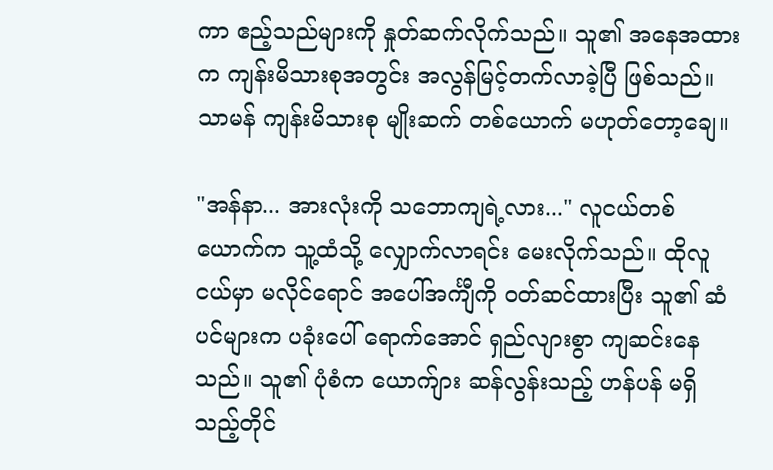ကာ ဧည့်သည်များကို နှုတ်ဆက်လိုက်သည်။ သူ၏ အနေအထားက ကျန်းမိသားစုအတွင်း အလွန်မြင့်တက်လာခဲ့ပြီ ဖြစ်သည်။ သာမန် ကျန်းမိသားစု မျိုးဆက် တစ်ယောက် မဟုတ်တော့ချေ။

"အန်နာ... အားလုံးကို သဘောကျရဲ့လား..." လူငယ်တစ်ယောက်က သူ့ထံသို့ လျှောက်လာရင်း မေးလိုက်သည်။ ထိုလူငယ်မှာ မလိုင်ရောင် အပေါ်အင်္ကျီကို ဝတ်ဆင်ထားပြီး သူ၏ ဆံပင်များက ပခုံးပေါ် ရောက်အောင် ရှည်လျားစွာ ကျဆင်းနေသည်။ သူ၏ ပုံစံက ယောက်ျား ဆန်လွန်းသည့် ဟန်ပန် မရှိသည့်တိုင်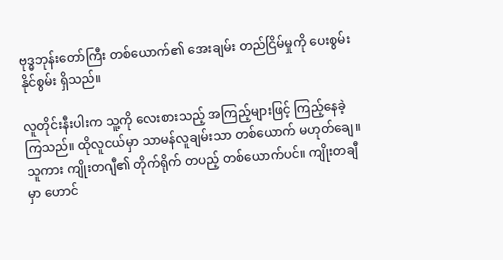ဗုဒ္ဓဘုန်းတော်ကြီး တစ်ယောက်၏ အေးချမ်း တည်ငြိမ်မှုကို ပေးစွမ်းနိုင်စွမ်း ရှိသည်။

လူတိုင်းနီးပါးက သူ့ကို လေးစားသည့် အကြည့်များဖြင့် ကြည့်နေခဲ့ကြသည်။ ထိုလူငယ်မှာ သာမန်လူချမ်းသာ တစ်ယောက် မဟုတ်ချေ။ သူကား ကျိုးတဂျီ၏ တိုက်ရိုက် တပည့် တစ်ယောက်ပင်။ ကျိုးတချီမှာ ဟောင်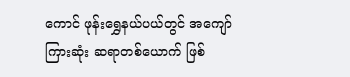ကောင် ဖုန်းရွှေနယ်ပယ်တွင် အကျော်ကြားဆုံး ဆရာတစ်ယောက် ဖြစ်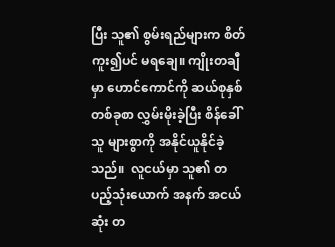ပြီး သူ၏ စွမ်းရည်များက စိတ်ကူး၍ပင် မရချေ။ ကျိုးတချီမှာ ဟောင်ကောင်ကို ဆယ်စုနှစ်တစ်ခုစာ လွှမ်းမိုးခဲ့ပြီး စိန်ခေါ်သူ များစွာကို အနိုင်ယူနိုင်ခဲ့သည်။  လူငယ်မှာ သူ၏ တပည့်သုံးယောက် အနက် အငယ်ဆုံး တ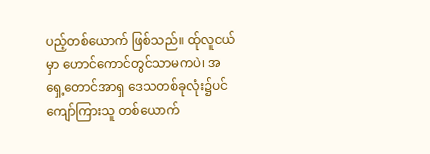ပည့်တစ်ယောက် ဖြစ်သည်။ ထ်ုလူငယ်မှာ ဟောင်ကောင်တွင်သာမကပဲ၊ အရှေ့တောင်အာရှ ဒေသတစ်ခုလုံး၌ပင် ကျော်ကြားသူ တစ်ယောက်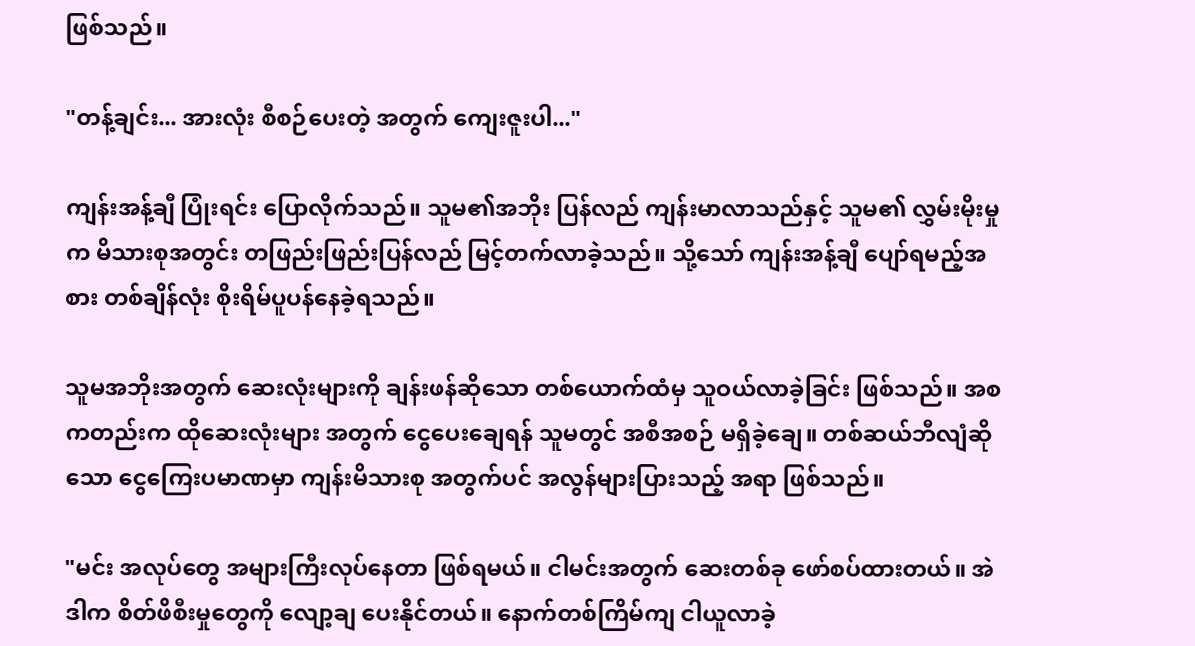ဖြစ်သည်။

"တန့်ချင်း... အားလုံး စီစဉ်ပေးတဲ့ အတွက် ကျေးဇူးပါ..."

ကျန်းအန့်ချီ ပြုံးရင်း ပြောလိုက်သည်။ သူမ၏အဘိုး ပြန်လည် ကျန်းမာလာသည်နှင့် သူမ၏ လွှမ်းမိုးမှုက မိသားစုအတွင်း တဖြည်းဖြည်းပြန်လည် မြင့်တက်လာခဲ့သည်။ သို့သော် ကျန်းအန့်ချီ ပျော်ရမည့်အစား တစ်ချိန်လုံး စိုးရိမ်ပူပန်နေခဲ့ရသည်။

သူမအဘိုးအတွက် ဆေးလုံးများကို ချန်းဖန်ဆိုသော တစ်ယောက်ထံမှ သူဝယ်လာခဲ့ခြင်း ဖြစ်သည်။ အစကတည်းက ထိုဆေးလုံးများ အတွက် ‌ငွေပေးချေရန် သူမတွင် အစီအစဉ် မရှိခဲ့ချေ။ တစ်ဆယ်ဘီလျံဆိုသော ငွေကြေးပမာဏမှာ ကျန်းမိသားစု အတွက်ပင် အလွန်များပြားသည့် အရာ ဖြစ်သည်။

"မင်း အလုပ်တွေ အများကြီးလုပ်နေတာ ဖြစ်ရမယ်။ ငါမင်းအတွက် ဆေးတစ်ခု ဖော်စပ်ထားတယ်။ အဲဒါက စိတ်ဖိစီးမှုတွေကို လျော့ချ ပေးနိုင်တယ်။ နောက်တစ်ကြိမ်ကျ ငါယူလာခဲ့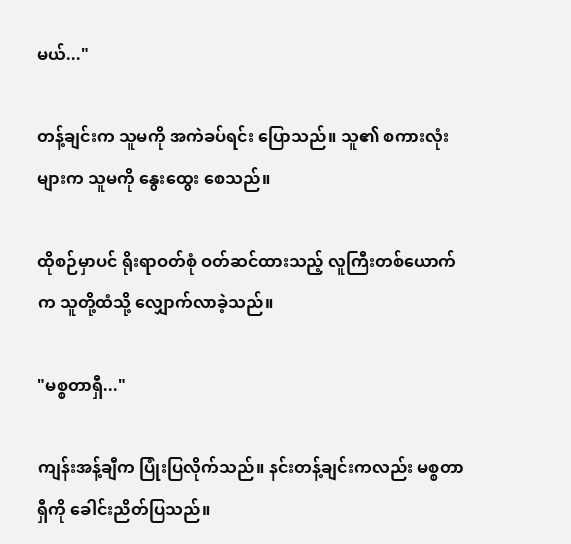မယ်..."

တန့်ချင်းက သူမကို အကဲခပ်ရင်း ပြောသည်။ သူ၏ စကားလုံးများက သူမကို နွေးထွေး စေသည်။

ထိုစဉ်မှာပင် ရိုးရာဝတ်စုံ ဝတ်ဆင်ထားသည့် လူကြီးတစ်ယောက်က သူတို့ထံသို့ လျှောက်လာခဲ့သည်။

"မစ္စတာရှီ..."

ကျန်းအန့်ချီက ပြုံးပြလိုက်သည်။ နင်းတန့်ချင်းကလည်း မစ္စတာရှီကို ခေါင်းညိတ်ပြသည်။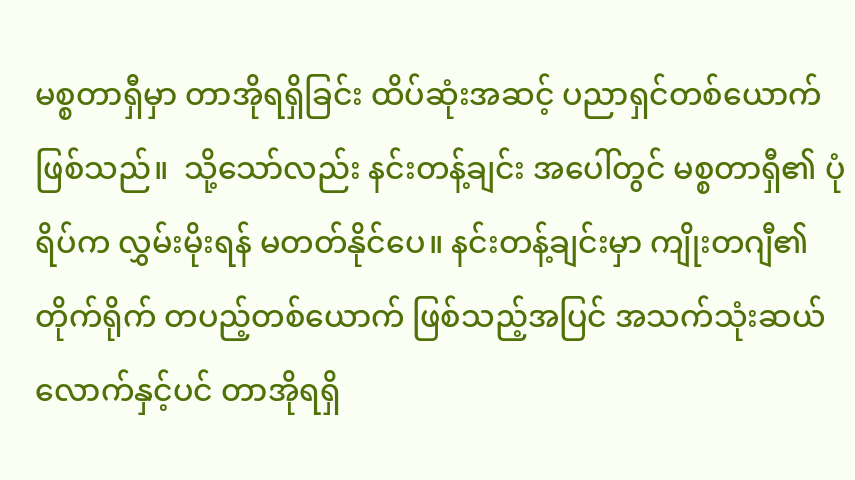မစ္စတာရှီမှာ တာအိုရရှိခြင်း ထိပ်ဆုံးအဆင့် ပညာရှင်တစ်ယောက် ဖြစ်သည်။  သို့သော်လည်း နင်းတန့်ချင်း အပေါ်တွင် မစ္စတာရှီ၏ ပုံရိပ်က လွှမ်းမိုးရန် မတတ်နိုင်ပေ။ နင်းတန့်ချင်းမှာ ကျိုးတဂျီ၏ တိုက်ရိုက် တပည့်တစ်ယောက် ဖြစ်သည့်အပြင် အသက်သုံးဆယ် လောက်နှင့်ပင် တာအိုရရှိ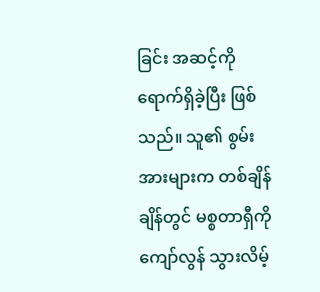ခြင်း အဆင့်ကို ရောက်ရှိခဲ့ပြီး ဖြစ်သည်။ သူ၏ စွမ်းအားများက တစ်ချိန်ချိန်တွင် မစ္စတာရှီကို ကျော်လွန် သွားလိမ့်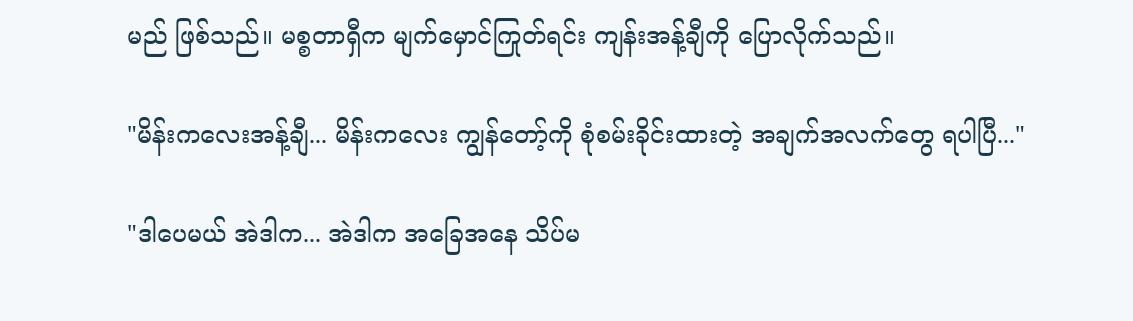မည် ဖြစ်သည်။ မစ္စတာရှီက မျက်မှောင်ကြုတ်ရင်း ကျန်းအန့်ချီကို ပြောလိုက်သည်။

"မိန်းကလေးအန့်ချီ... မိန်းကလေး ကျွန်တော့်ကို စုံစမ်းခိုင်းထားတဲ့ အချက်အလက်တွေ ရပါပြီ..."

"ဒါပေမယ် အဲဒါက... အဲဒါက အခြေအနေ သိပ်မ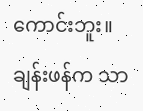ကောင်းဘူး။ ချန်းဖန်က သာ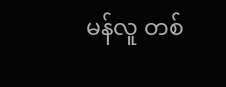မန်လူ တစ်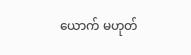ယောက် မဟုတ်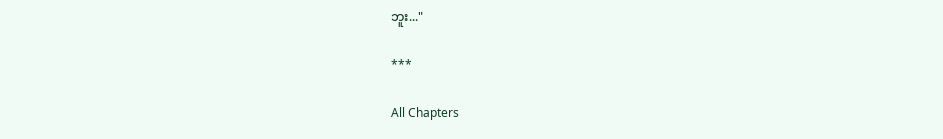ဘူး..."

***

All Chapters